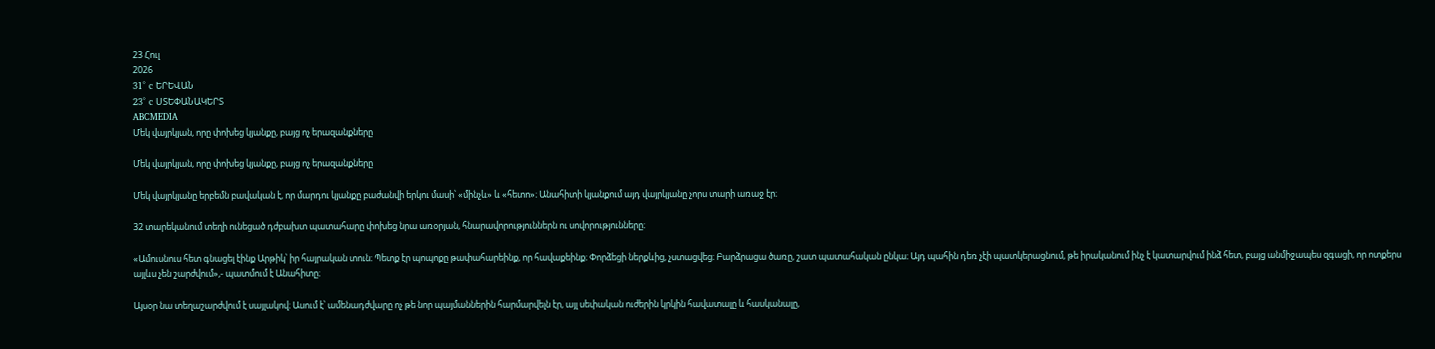23 Հուլ
2026
31° c ԵՐԵՎԱՆ
23° c ՍՏԵՓԱՆԱԿԵՐՏ
ABCMEDIA
Մեկ վայրկյան, որը փոխեց կյանքը, բայց ոչ երազանքները

Մեկ վայրկյան, որը փոխեց կյանքը, բայց ոչ երազանքները

Մեկ վայրկյանը երբեմն բավական է, որ մարդու կյանքը բաժանվի երկու մասի՝ «մինչև» և «հետո»։ Անահիտի կյանքում այդ վայրկյանը չորս տարի առաջ էր։

32 տարեկանում տեղի ունեցած դժբախտ պատահարը փոխեց նրա առօրյան, հնարավորություններն ու սովորությունները։

«Ամուսնուս հետ գնացել էինք Արթիկ՝ իր հայրական տուն։ Պետք էր պոպոքը թափահարեինք, որ հավաքեինք։ Փորձեցի ներքևից, չստացվեց։ Բարձրացա ծառը, շատ պատահական ընկա։ Այդ պահին դեռ չէի պատկերացնում, թե իրականում ինչ է կատարվում ինձ հետ, բայց անմիջապես զգացի, որ ոտքերս այլևս չեն շարժվում»,- պատմում է Անահիտը։

Այսօր նա տեղաշարժվում է սայլակով։ Ասում է՝ ամենադժվարը ոչ թե նոր պայմաններին հարմարվելն էր, այլ սեփական ուժերին կրկին հավատալը և հասկանալը,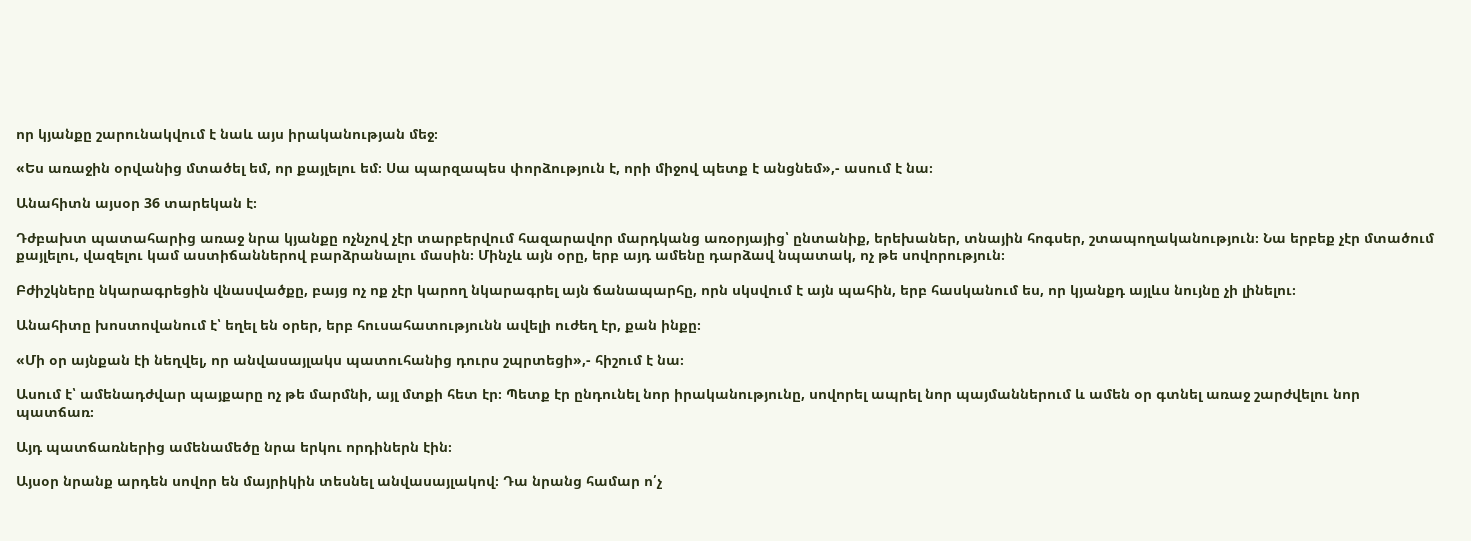որ կյանքը շարունակվում է նաև այս իրականության մեջ։

«Ես առաջին օրվանից մտածել եմ, որ քայլելու եմ։ Սա պարզապես փորձություն է, որի միջով պետք է անցնեմ»,- ասում է նա։

Անահիտն այսօր 36 տարեկան է։

Դժբախտ պատահարից առաջ նրա կյանքը ոչնչով չէր տարբերվում հազարավոր մարդկանց առօրյայից՝ ընտանիք, երեխաներ, տնային հոգսեր, շտապողականություն։ Նա երբեք չէր մտածում քայլելու, վազելու կամ աստիճաններով բարձրանալու մասին։ Մինչև այն օրը, երբ այդ ամենը դարձավ նպատակ, ոչ թե սովորություն։

Բժիշկները նկարագրեցին վնասվածքը, բայց ոչ ոք չէր կարող նկարագրել այն ճանապարհը, որն սկսվում է այն պահին, երբ հասկանում ես, որ կյանքդ այլևս նույնը չի լինելու։

Անահիտը խոստովանում է՝ եղել են օրեր, երբ հուսահատությունն ավելի ուժեղ էր, քան ինքը։

«Մի օր այնքան էի նեղվել, որ անվասայլակս պատուհանից դուրս շպրտեցի»,- հիշում է նա։

Ասում է՝ ամենադժվար պայքարը ոչ թե մարմնի, այլ մտքի հետ էր։ Պետք էր ընդունել նոր իրականությունը, սովորել ապրել նոր պայմաններում և ամեն օր գտնել առաջ շարժվելու նոր պատճառ։

Այդ պատճառներից ամենամեծը նրա երկու որդիներն էին։

Այսօր նրանք արդեն սովոր են մայրիկին տեսնել անվասայլակով։ Դա նրանց համար ո՛չ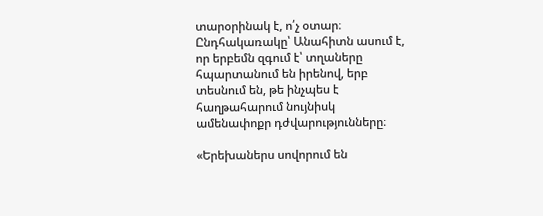տարօրինակ է, ո՛չ օտար։ Ընդհակառակը՝ Անահիտն ասում է, որ երբեմն զգում է՝ տղաները հպարտանում են իրենով, երբ տեսնում են, թե ինչպես է հաղթահարում նույնիսկ ամենափոքր դժվարությունները։

«Երեխաներս սովորում են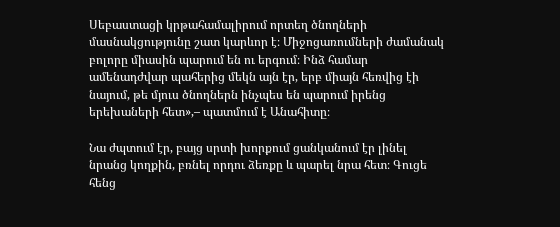Սեբաստացի կրթահամալիրում որտեղ ծնողների մասնակցությունը շատ կարևոր է։ Միջոցառումների ժամանակ բոլորը միասին պարում են ու երգում։ Ինձ համար ամենադժվար պահերից մեկն այն էր, երբ միայն հեռվից էի նայում, թե մյուս ծնողներն ինչպես են պարում իրենց երեխաների հետ»,– պատմում է Անահիտը։

Նա ժպտում էր, բայց սրտի խորքում ցանկանում էր լինել նրանց կողքին, բռնել որդու ձեռքը և պարել նրա հետ։ Գուցե հենց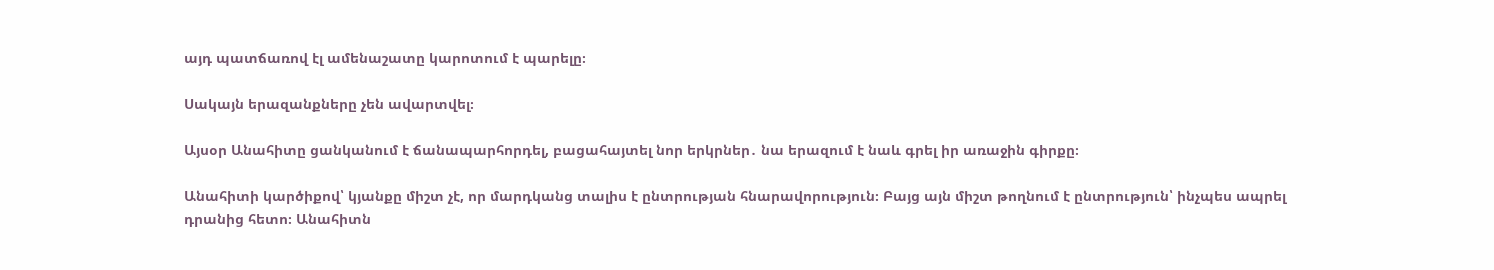այդ պատճառով էլ ամենաշատը կարոտում է պարելը։

Սակայն երազանքները չեն ավարտվել։

Այսօր Անահիտը ցանկանում է ճանապարհորդել, բացահայտել նոր երկրներ․ նա երազում է նաև գրել իր առաջին գիրքը։

Անահիտի կարծիքով՝ կյանքը միշտ չէ, որ մարդկանց տալիս է ընտրության հնարավորություն։ Բայց այն միշտ թողնում է ընտրություն՝ ինչպես ապրել դրանից հետո։ Անահիտն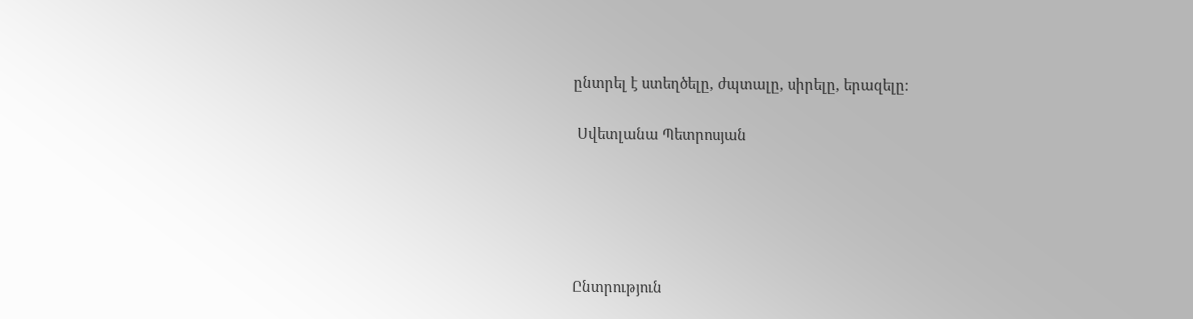ընտրել է ստեղծելը, ժպտալը, սիրելը, երազելը։

 Սվետլանա Պետրոսյան





Ընտրություն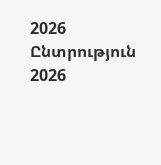2026   Ընտրություն 2026